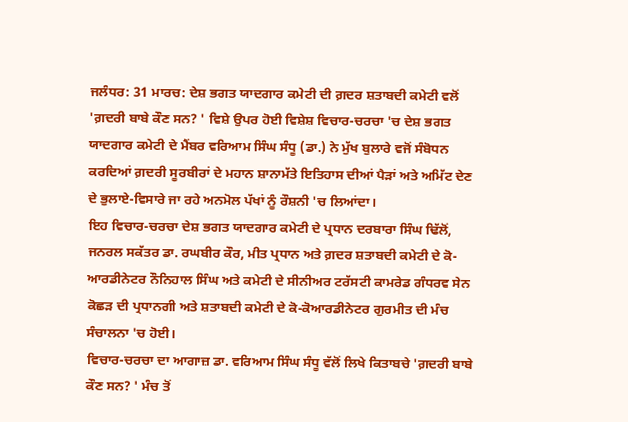ਜਲੰਧਰ: 31 ਮਾਰਚ: ਦੇਸ਼ ਭਗਤ ਯਾਦਗਾਰ ਕਮੇਟੀ ਦੀ ਗ਼ਦਰ ਸ਼ਤਾਬਦੀ ਕਮੇਟੀ ਵਲੋਂ 'ਗ਼ਦਰੀ ਬਾਬੇ ਕੌਣ ਸਨ? ' ਵਿਸ਼ੇ ਉਪਰ ਹੋਈ ਵਿਸ਼ੇਸ਼ ਵਿਚਾਰ-ਚਰਚਾ 'ਚ ਦੇਸ਼ ਭਗਤ ਯਾਦਗਾਰ ਕਮੇਟੀ ਦੇ ਮੈਂਬਰ ਵਰਿਆਮ ਸਿੰਘ ਸੰਧੂ (ਡਾ.) ਨੇ ਮੁੱਖ ਬੁਲਾਰੇ ਵਜੋਂ ਸੰਬੋਧਨ ਕਰਦਿਆਂ ਗ਼ਦਰੀ ਸੂਰਬੀਰਾਂ ਦੇ ਮਹਾਨ ਸ਼ਾਨਾਮੱਤੇ ਇਤਿਹਾਸ ਦੀਆਂ ਪੈੜਾਂ ਅਤੇ ਅਮਿੱਟ ਦੇਣ ਦੇ ਭੁਲਾਏ-ਵਿਸਾਰੇ ਜਾ ਰਹੇ ਅਨਮੋਲ ਪੱਖਾਂ ਨੂੰ ਰੌਸ਼ਨੀ 'ਚ ਲਿਆਂਦਾ।
ਇਹ ਵਿਚਾਰ-ਚਰਚਾ ਦੇਸ਼ ਭਗਤ ਯਾਦਗਾਰ ਕਮੇਟੀ ਦੇ ਪ੍ਰਧਾਨ ਦਰਬਾਰਾ ਸਿੰਘ ਢਿੱਲੋਂ, ਜਨਰਲ ਸਕੱਤਰ ਡਾ. ਰਘਬੀਰ ਕੌਰ, ਮੀਤ ਪ੍ਰਧਾਨ ਅਤੇ ਗ਼ਦਰ ਸ਼ਤਾਬਦੀ ਕਮੇਟੀ ਦੇ ਕੋ-ਆਰਡੀਨੇਟਰ ਨੌਨਿਹਾਲ ਸਿੰਘ ਅਤੇ ਕਮੇਟੀ ਦੇ ਸੀਨੀਅਰ ਟਰੱਸਟੀ ਕਾਮਰੇਡ ਗੰਧਰਵ ਸੇਨ ਕੋਛੜ ਦੀ ਪ੍ਰਧਾਨਗੀ ਅਤੇ ਸ਼ਤਾਬਦੀ ਕਮੇਟੀ ਦੇ ਕੋ-ਕੋਆਰਡੀਨੇਟਰ ਗੁਰਮੀਤ ਦੀ ਮੰਚ ਸੰਚਾਲਨਾ 'ਚ ਹੋਈ।
ਵਿਚਾਰ-ਚਰਚਾ ਦਾ ਆਗਾਜ਼ ਡਾ. ਵਰਿਆਮ ਸਿੰਘ ਸੰਧੂ ਵੱਲੋਂ ਲਿਖੇ ਕਿਤਾਬਚੇ 'ਗ਼ਦਰੀ ਬਾਬੇ ਕੌਣ ਸਨ? ' ਮੰਚ ਤੋਂ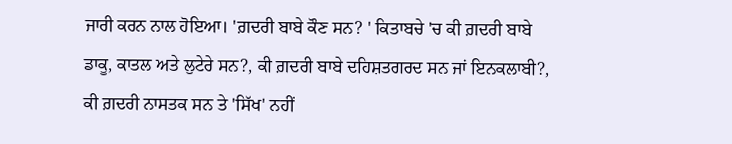ਜਾਰੀ ਕਰਨ ਨਾਲ ਹੋਇਆ। 'ਗ਼ਦਰੀ ਬਾਬੇ ਕੌਣ ਸਨ? ' ਕਿਤਾਬਚੇ 'ਚ ਕੀ ਗ਼ਦਰੀ ਬਾਬੇ ਡਾਕੂ, ਕਾਤਲ ਅਤੇ ਲੁਟੇਰੇ ਸਨ?, ਕੀ ਗ਼ਦਰੀ ਬਾਬੇ ਦਹਿਸ਼ਤਗਰਦ ਸਨ ਜਾਂ ਇਨਕਲਾਬੀ?, ਕੀ ਗ਼ਦਰੀ ਨਾਸਤਕ ਸਨ ਤੇ 'ਸਿੱਖ' ਨਹੀਂ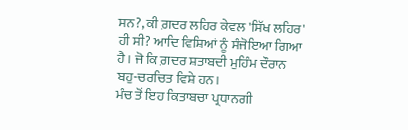ਸਨ?, ਕੀ ਗ਼ਦਰ ਲਹਿਰ ਕੇਵਲ 'ਸਿੱਖ ਲਹਿਰ' ਹੀ ਸੀ? ਆਦਿ ਵਿਸ਼ਿਆਂ ਨੂੰ ਸੰਜੋਇਆ ਗਿਆ ਹੈ। ਜੋ ਕਿ ਗ਼ਦਰ ਸ਼ਤਾਬਦੀ ਮੁਹਿੰਮ ਦੌਰਾਨ ਬਹੁ-ਚਰਚਿਤ ਵਿਸ਼ੇ ਹਨ।
ਮੰਚ ਤੋਂ ਇਹ ਕਿਤਾਬਚਾ ਪ੍ਰਧਾਨਗੀ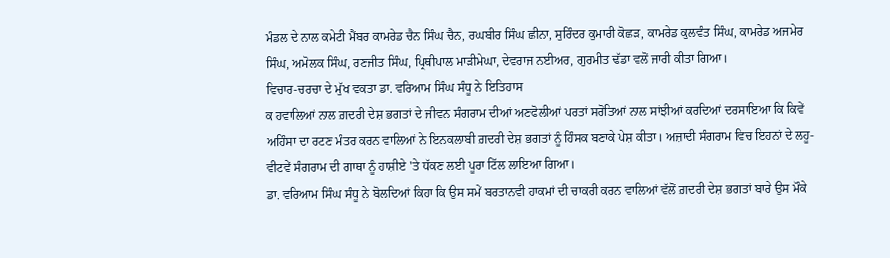ਮੰਡਲ ਦੇ ਨਾਲ ਕਮੇਟੀ ਮੈਂਬਰ ਕਾਮਰੇਡ ਚੈਨ ਸਿੰਘ ਚੈਨ, ਰਘਬੀਰ ਸਿੰਘ ਛੀਨਾ, ਸੁਰਿੰਦਰ ਕੁਮਾਰੀ ਕੋਛੜ, ਕਾਮਰੇਡ ਕੁਲਵੰਤ ਸਿੰਘ, ਕਾਮਰੇਡ ਅਜਮੇਰ ਸਿੰਘ, ਅਮੋਲਕ ਸਿੰਘ, ਰਣਜੀਤ ਸਿੰਘ, ਪ੍ਰਿਥੀਪਾਲ ਮਾੜੀਮੇਘਾ, ਦੇਵਰਾਜ ਨਈਅਰ, ਗੁਰਮੀਤ ਢੱਡਾ ਵਲੋਂ ਜਾਰੀ ਕੀਤਾ ਗਿਆ।
ਵਿਚਾਰ-ਚਰਚਾ ਦੇ ਮੁੱਖ ਵਕਤਾ ਡਾ. ਵਰਿਆਮ ਸਿੰਘ ਸੰਧੂ ਨੇ ਇਤਿਹਾਸ
ਕ ਹਵਾਲਿਆਂ ਨਾਲ ਗ਼ਦਰੀ ਦੇਸ਼ ਭਗਤਾਂ ਦੇ ਜੀਵਨ ਸੰਗਰਾਮ ਦੀਆਂ ਅਣਫੋਲੀਆਂ ਪਰਤਾਂ ਸਰੋਤਿਆਂ ਨਾਲ ਸਾਂਝੀਆਂ ਕਰਦਿਆਂ ਦਰਸਾਇਆ ਕਿ ਕਿਵੇਂ ਅਹਿੰਸਾ ਦਾ ਰਟਣ ਮੰਤਰ ਕਰਨ ਵਾਲਿਆਂ ਨੇ ਇਨਕਲਾਬੀ ਗ਼ਦਰੀ ਦੇਸ਼ ਭਗਤਾਂ ਨੂੰ ਹਿੰਸਕ ਬਣਾਕੇ ਪੇਸ਼ ਕੀਤਾ। ਅਜ਼ਾਦੀ ਸੰਗਰਾਮ ਵਿਚ ਇਹਨਾਂ ਦੇ ਲਹੂ-ਵੀਟਵੇਂ ਸੰਗਰਾਮ ਦੀ ਗਾਥਾ ਨੂੰ ਹਾਸ਼ੀਏ 'ਤੇ ਧੱਕਣ ਲਈ ਪੂਰਾ ਟਿੱਲ ਲਾਇਆ ਗਿਆ।
ਡਾ. ਵਰਿਆਮ ਸਿੰਘ ਸੰਧੂ ਨੇ ਬੋਲਦਿਆਂ ਕਿਹਾ ਕਿ ਉਸ ਸਮੇਂ ਬਰਤਾਨਵੀ ਹਾਕਮਾਂ ਦੀ ਚਾਕਰੀ ਕਰਨ ਵਾਲਿਆਂ ਵੱਲੋਂ ਗ਼ਦਰੀ ਦੇਸ਼ ਭਗਤਾਂ ਬਾਰੇ ਉਸ ਮੌਕੇ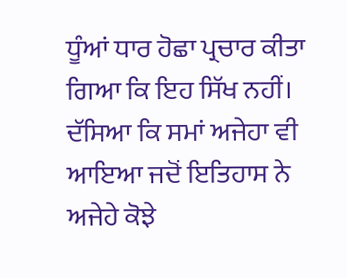ਧੂੰਆਂ ਧਾਰ ਹੋਛਾ ਪ੍ਰਚਾਰ ਕੀਤਾ ਗਿਆ ਕਿ ਇਹ ਸਿੱਖ ਨਹੀਂ। ਦੱਸਿਆ ਕਿ ਸਮਾਂ ਅਜੇਹਾ ਵੀ ਆਇਆ ਜਦੋਂ ਇਤਿਹਾਸ ਨੇ ਅਜੇਹੇ ਕੋਝੇ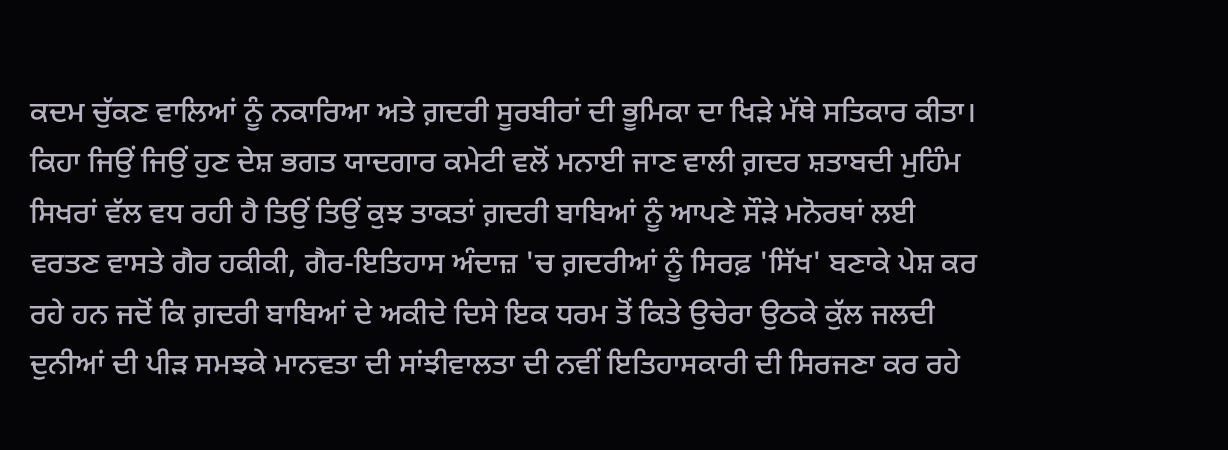ਕਦਮ ਚੁੱਕਣ ਵਾਲਿਆਂ ਨੂੰ ਨਕਾਰਿਆ ਅਤੇ ਗ਼ਦਰੀ ਸੂਰਬੀਰਾਂ ਦੀ ਭੂਮਿਕਾ ਦਾ ਖਿੜੇ ਮੱਥੇ ਸਤਿਕਾਰ ਕੀਤਾ।
ਕਿਹਾ ਜਿਉਂ ਜਿਉਂ ਹੁਣ ਦੇਸ਼ ਭਗਤ ਯਾਦਗਾਰ ਕਮੇਟੀ ਵਲੋਂ ਮਨਾਈ ਜਾਣ ਵਾਲੀ ਗ਼ਦਰ ਸ਼ਤਾਬਦੀ ਮੁਹਿੰਮ ਸਿਖਰਾਂ ਵੱਲ ਵਧ ਰਹੀ ਹੈ ਤਿਉਂ ਤਿਉਂ ਕੁਝ ਤਾਕਤਾਂ ਗ਼ਦਰੀ ਬਾਬਿਆਂ ਨੂੰ ਆਪਣੇ ਸੌੜੇ ਮਨੋਰਥਾਂ ਲਈ ਵਰਤਣ ਵਾਸਤੇ ਗੈਰ ਹਕੀਕੀ, ਗੈਰ-ਇਤਿਹਾਸ ਅੰਦਾਜ਼ 'ਚ ਗ਼ਦਰੀਆਂ ਨੂੰ ਸਿਰਫ਼ 'ਸਿੱਖ' ਬਣਾਕੇ ਪੇਸ਼ ਕਰ ਰਹੇ ਹਨ ਜਦੋਂ ਕਿ ਗ਼ਦਰੀ ਬਾਬਿਆਂ ਦੇ ਅਕੀਦੇ ਦਿਸੇ ਇਕ ਧਰਮ ਤੋਂ ਕਿਤੇ ਉਚੇਰਾ ਉਠਕੇ ਕੁੱਲ ਜਲਦੀ ਦੁਨੀਆਂ ਦੀ ਪੀੜ ਸਮਝਕੇ ਮਾਨਵਤਾ ਦੀ ਸਾਂਝੀਵਾਲਤਾ ਦੀ ਨਵੀਂ ਇਤਿਹਾਸਕਾਰੀ ਦੀ ਸਿਰਜਣਾ ਕਰ ਰਹੇ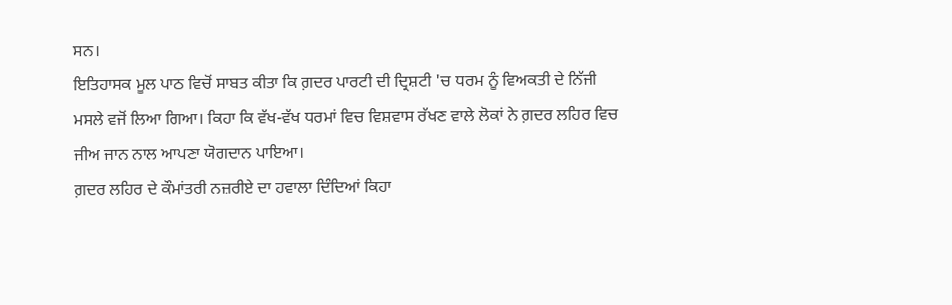ਸਨ।
ਇਤਿਹਾਸਕ ਮੂਲ ਪਾਠ ਵਿਚੋਂ ਸਾਬਤ ਕੀਤਾ ਕਿ ਗ਼ਦਰ ਪਾਰਟੀ ਦੀ ਦ੍ਰਿਸ਼ਟੀ 'ਚ ਧਰਮ ਨੂੰ ਵਿਅਕਤੀ ਦੇ ਨਿੱਜੀ ਮਸਲੇ ਵਜੋਂ ਲਿਆ ਗਿਆ। ਕਿਹਾ ਕਿ ਵੱਖ-ਵੱਖ ਧਰਮਾਂ ਵਿਚ ਵਿਸ਼ਵਾਸ ਰੱਖਣ ਵਾਲੇ ਲੋਕਾਂ ਨੇ ਗ਼ਦਰ ਲਹਿਰ ਵਿਚ ਜੀਅ ਜਾਨ ਨਾਲ ਆਪਣਾ ਯੋਗਦਾਨ ਪਾਇਆ।
ਗ਼ਦਰ ਲਹਿਰ ਦੇ ਕੌਮਾਂਤਰੀ ਨਜ਼ਰੀਏ ਦਾ ਹਵਾਲਾ ਦਿੰਦਿਆਂ ਕਿਹਾ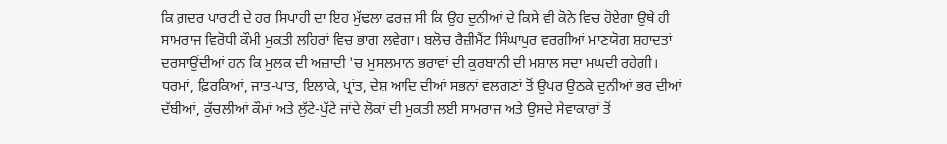ਕਿ ਗ਼ਦਰ ਪਾਰਟੀ ਦੇ ਹਰ ਸਿਪਾਹੀ ਦਾ ਇਹ ਮੁੱਢਲਾ ਫਰਜ਼ ਸੀ ਕਿ ਉਹ ਦੁਨੀਆਂ ਦੇ ਕਿਸੇ ਵੀ ਕੋਨੇ ਵਿਚ ਹੋਏਗਾ ਉਥੇ ਹੀ ਸਾਮਰਾਜ ਵਿਰੋਧੀ ਕੌਮੀ ਮੁਕਤੀ ਲਹਿਰਾਂ ਵਿਚ ਭਾਗ ਲਵੇਗਾ। ਬਲੋਚ ਰੈਜ਼ੀਮੈਂਟ ਸਿੰਘਾਪੁਰ ਵਰਗੀਆਂ ਮਾਣਯੋਗ ਸ਼ਹਾਦਤਾਂ ਦਰਸਾਉਂਦੀਆਂ ਹਨ ਕਿ ਮੁਲਕ ਦੀ ਅਜ਼ਾਦੀ 'ਚ ਮੁਸਲਮਾਨ ਭਰਾਵਾਂ ਦੀ ਕੁਰਬਾਨੀ ਦੀ ਮਸ਼ਾਲ ਸਦਾ ਮਘਦੀ ਰਹੇਗੀ। ਧਰਮਾਂ, ਫ਼ਿਰਕਿਆਂ, ਜਾਤ-ਪਾਤ, ਇਲਾਕੇ, ਪ੍ਰਾਂਤ, ਦੇਸ਼ ਆਦਿ ਦੀਆਂ ਸਭਨਾਂ ਵਲਗਣਾਂ ਤੋਂ ਉਪਰ ਉਠਕੇ ਦੁਨੀਆਂ ਭਰ ਦੀਆਂ ਦੱਬੀਆਂ, ਕੁੱਚਲੀਆਂ ਕੌਮਾਂ ਅਤੇ ਲੁੱਟੇ-ਪੁੱਟੇ ਜਾਂਦੇ ਲੋਕਾਂ ਦੀ ਮੁਕਤੀ ਲਈ ਸਾਮਰਾਜ ਅਤੇ ਉਸਦੇ ਸੇਵਾਕਾਰਾਂ ਤੋਂ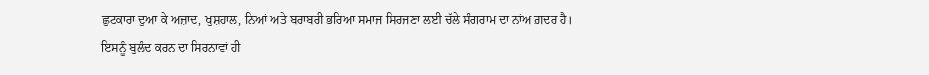ਛੁਟਕਾਰਾ ਦੁਆ ਕੇ ਅਜ਼ਾਦ, ਖੁਸ਼ਹਾਲ, ਨਿਆਂ ਅਤੇ ਬਰਾਬਰੀ ਭਰਿਆ ਸਮਾਜ ਸਿਰਜਣਾ ਲਈ ਚੱਲੇ ਸੰਗਰਾਮ ਦਾ ਨਾਂਅ ਗ਼ਦਰ ਹੈ। ਇਸਨੂੰ ਬੁਲੰਦ ਕਰਨ ਦਾ ਸਿਰਨਾਵਾਂ ਹੀ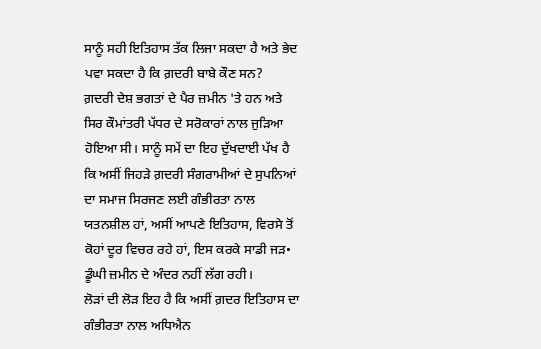ਸਾਨੂੰ ਸਹੀ ਇਤਿਹਾਸ ਤੱਕ ਲਿਜਾ ਸਕਦਾ ਹੈ ਅਤੇ ਭੇਦ ਪਵਾ ਸਕਦਾ ਹੈ ਕਿ ਗ਼ਦਰੀ ਬਾਬੇ ਕੌਣ ਸਨ?
ਗ਼ਦਰੀ ਦੇਸ਼ ਭਗਤਾਂ ਦੇ ਪੈਰ ਜ਼ਮੀਨ 'ਤੇ ਹਨ ਅਤੇ ਸਿਰ ਕੌਮਾਂਤਰੀ ਪੱਧਰ ਦੇ ਸਰੋਕਾਰਾਂ ਨਾਲ ਜੁੜਿਆ ਹੋਇਆ ਸੀ। ਸਾਨੂੰ ਸਮੇਂ ਦਾ ਇਹ ਦੁੱਖਦਾਈ ਪੱਖ ਹੈ ਕਿ ਅਸੀਂ ਜਿਹੜੇ ਗ਼ਦਰੀ ਸੰਗਰਾਮੀਆਂ ਦੇ ਸੁਪਨਿਆਂ ਦਾ ਸਮਾਜ ਸਿਰਜਣ ਲਈ ਗੰਭੀਰਤਾ ਨਾਲ ਯਤਨਸ਼ੀਲ ਹਾਂ, ਅਸੀਂ ਆਪਣੇ ਇਤਿਹਾਸ, ਵਿਰਸੇ ਤੋਂ ਕੋਹਾਂ ਦੂਰ ਵਿਚਰ ਰਹੇ ਹਾਂ, ਇਸ ਕਰਕੇ ਸਾਡੀ ਜੜ• ਡੂੰਘੀ ਜ਼ਮੀਨ ਦੇ ਅੰਦਰ ਨਹੀਂ ਲੱਗ ਰਹੀ।
ਲੋੜਾਂ ਦੀ ਲੋੜ ਇਹ ਹੈ ਕਿ ਅਸੀਂ ਗ਼ਦਰ ਇਤਿਹਾਸ ਦਾ ਗੰਭੀਰਤਾ ਨਾਲ ਅਧਿਐਨ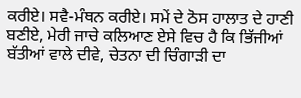ਕਰੀਏ। ਸਵੈ-ਮੰਥਨ ਕਰੀਏ। ਸਮੇਂ ਦੇ ਠੋਸ ਹਾਲਾਤ ਦੇ ਹਾਣੀ ਬਣੀਏ, ਮੇਰੀ ਜਾਚੇ ਕਲਿਆਣ ਏਸੇ ਵਿਚ ਹੈ ਕਿ ਭਿੱਜੀਆਂ ਬੱਤੀਆਂ ਵਾਲੇ ਦੀਵੇ, ਚੇਤਨਾ ਦੀ ਚਿੰਗਾੜੀ ਦਾ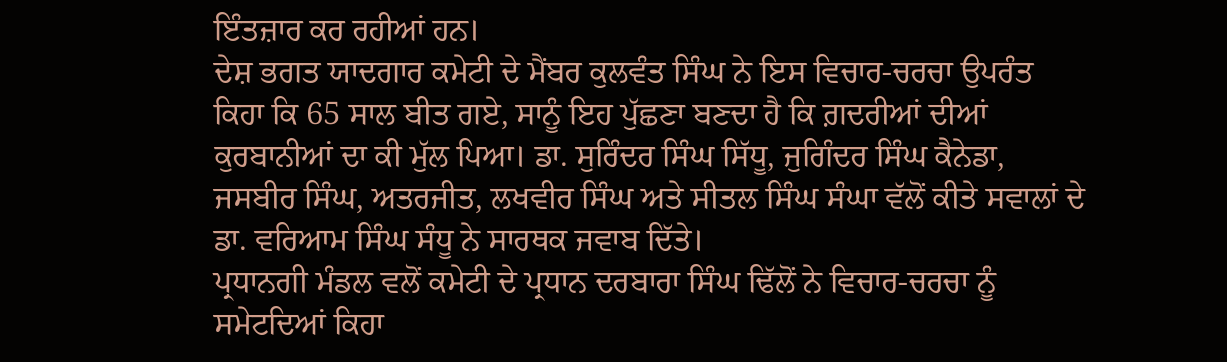ਇੰਤਜ਼ਾਰ ਕਰ ਰਹੀਆਂ ਹਨ।
ਦੇਸ਼ ਭਗਤ ਯਾਦਗਾਰ ਕਮੇਟੀ ਦੇ ਮੈਂਬਰ ਕੁਲਵੰਤ ਸਿੰਘ ਨੇ ਇਸ ਵਿਚਾਰ-ਚਰਚਾ ਉਪਰੰਤ ਕਿਹਾ ਕਿ 65 ਸਾਲ ਬੀਤ ਗਏ, ਸਾਨੂੰ ਇਹ ਪੁੱਛਣਾ ਬਣਦਾ ਹੈ ਕਿ ਗ਼ਦਰੀਆਂ ਦੀਆਂ ਕੁਰਬਾਨੀਆਂ ਦਾ ਕੀ ਮੁੱਲ ਪਿਆ। ਡਾ. ਸੁਰਿੰਦਰ ਸਿੰਘ ਸਿੱਧੂ, ਜੁਗਿੰਦਰ ਸਿੰਘ ਕੈਨੇਡਾ, ਜਸਬੀਰ ਸਿੰਘ, ਅਤਰਜੀਤ, ਲਖਵੀਰ ਸਿੰਘ ਅਤੇ ਸੀਤਲ ਸਿੰਘ ਸੰਘਾ ਵੱਲੋਂ ਕੀਤੇ ਸਵਾਲਾਂ ਦੇ ਡਾ. ਵਰਿਆਮ ਸਿੰਘ ਸੰਧੂ ਨੇ ਸਾਰਥਕ ਜਵਾਬ ਦਿੱਤੇ।
ਪ੍ਰਧਾਨਗੀ ਮੰਡਲ ਵਲੋਂ ਕਮੇਟੀ ਦੇ ਪ੍ਰਧਾਨ ਦਰਬਾਰਾ ਸਿੰਘ ਢਿੱਲੋਂ ਨੇ ਵਿਚਾਰ-ਚਰਚਾ ਨੂੰ ਸਮੇਟਦਿਆਂ ਕਿਹਾ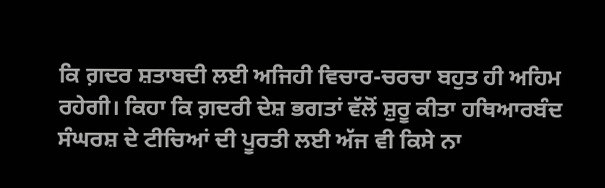ਕਿ ਗ਼ਦਰ ਸ਼ਤਾਬਦੀ ਲਈ ਅਜਿਹੀ ਵਿਚਾਰ-ਚਰਚਾ ਬਹੁਤ ਹੀ ਅਹਿਮ ਰਹੇਗੀ। ਕਿਹਾ ਕਿ ਗ਼ਦਰੀ ਦੇਸ਼ ਭਗਤਾਂ ਵੱਲੋਂ ਸ਼ੁਰੂ ਕੀਤਾ ਹਥਿਆਰਬੰਦ ਸੰਘਰਸ਼ ਦੇ ਟੀਚਿਆਂ ਦੀ ਪੂਰਤੀ ਲਈ ਅੱਜ ਵੀ ਕਿਸੇ ਨਾ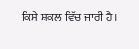ਕਿਸੇ ਸ਼ਕਲ ਵਿੱਚ ਜਾਰੀ ਹੈ।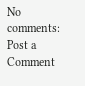No comments:
Post a Comment